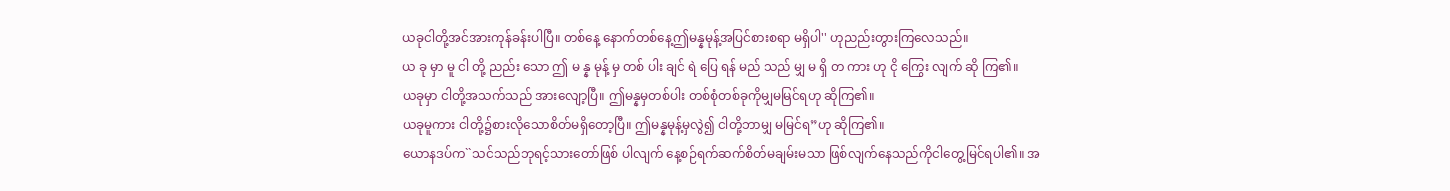ယခုငါတို့အင်အားကုန်ခန်းပါပြီ။ တစ်နေ့ နောက်တစ်နေ့ဤမန္နမုန့်အပြင်စားစရာ မရှိပါ'' ဟုညည်းတွားကြလေသည်။
ယ ခု မှာ မူ ငါ တို့ ညည်း သော ဤ မ န္န မုန့် မှ တစ် ပါး ချင် ရဲ ပြေ ရန် မည် သည် မျှ မ ရှိ တ ကား ဟု ငို ကြွေး လျက် ဆို ကြ၏။
ယခုမှာ ငါတို့အသက်သည် အားလျော့ပြီ။ ဤမန္နမှတစ်ပါး တစ်စုံတစ်ခုကိုမျှမမြင်ရဟု ဆိုကြ၏။
ယခုမူကား ငါတို့၌စားလိုသောစိတ်မရှိတော့ပြီ။ ဤမန္နမုန့်မှလွဲ၍ ငါတို့ဘာမျှ မမြင်ရ”ဟု ဆိုကြ၏။
ယောနဒပ်က``သင်သည်ဘုရင့်သားတော်ဖြစ် ပါလျက် နေ့စဉ်ရက်ဆက်စိတ်မချမ်းမသာ ဖြစ်လျက်နေသည်ကိုငါတွေ့မြင်ရပါ၏။ အ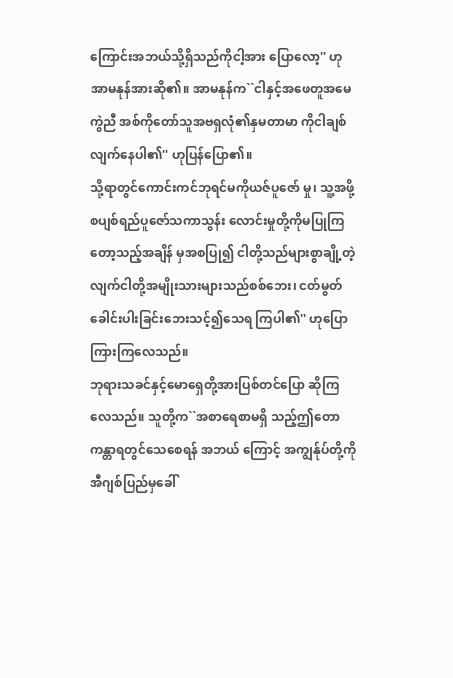ကြောင်းအဘယ်သို့ရှိသည်ကိုငါ့အား ပြောလော့'' ဟုအာမနုန်အားဆို၏။ အာမနုန်က``ငါနှင့်အဖေတူအမေကွဲညီ အစ်ကိုတော်သူအဗရှလုံ၏နှမတာမာ ကိုငါချစ်လျက်နေပါ၏'' ဟုပြန်ပြော၏။
သို့ရာတွင်ကောင်းကင်ဘုရင်မကိုယဇ်ပူဇော် မှု၊ သူ့အဖို့စပျစ်ရည်ပူဇော်သကာသွန်း လောင်းမှုတို့ကိုမပြုကြတော့သည့်အချိန် မှအစပြု၍ ငါတို့သည်များစွာချို့တဲ့ လျက်ငါတို့အမျိုးသားများသည်စစ်ဘေး၊ ငတ်မွတ်ခေါင်းပါးခြင်းဘေးသင့်၍သေရ ကြပါ၏'' ဟုပြောကြားကြလေသည်။
ဘုရားသခင်နှင့်မောရှေတို့အားပြစ်တင်ပြော ဆိုကြလေသည်။ သူတို့က``အစာရေစာမရှိ သည့်ဤတောကန္တာရတွင်သေစေရန် အဘယ် ကြောင့် အကျွန်ုပ်တို့ကိုအီဂျစ်ပြည်မှခေါ်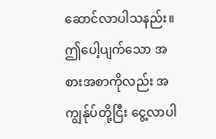ဆောင်လာပါသနည်း။ ဤပေါ့ပျက်သော အစားအစာကိုလည်း အကျွန်ုပ်တို့ငြီး ငွေ့လာပါ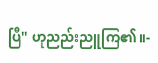ပြီ'' ဟုညည်းညူကြ၏။-